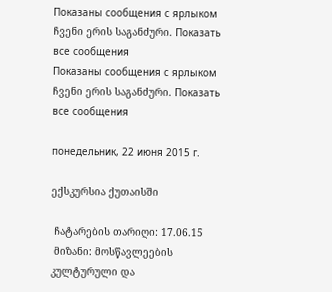Показаны сообщения с ярлыком ჩვენი ერის საგანძური. Показать все сообщения
Показаны сообщения с ярлыком ჩვენი ერის საგანძური. Показать все сообщения

понедельник, 22 июня 2015 г.

ექსკურსია ქუთაისში

 ჩატარების თარიღი: 17.06.15
 მიზანი: მოსწავლეების კულტურული და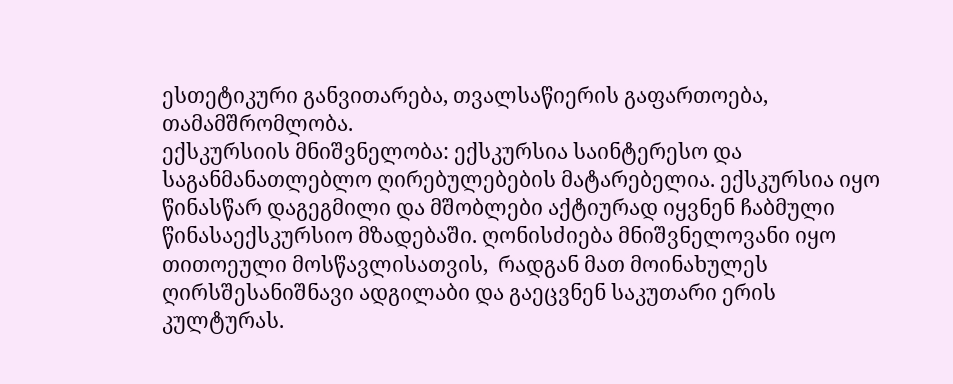ესთეტიკური განვითარება, თვალსაწიერის გაფართოება, თამამშრომლობა.
ექსკურსიის მნიშვნელობა: ექსკურსია საინტერესო და საგანმანათლებლო ღირებულებების მატარებელია. ექსკურსია იყო წინასწარ დაგეგმილი და მშობლები აქტიურად იყვნენ ჩაბმული წინასაექსკურსიო მზადებაში. ღონისძიება მნიშვნელოვანი იყო თითოეული მოსწავლისათვის,  რადგან მათ მოინახულეს ღირსშესანიშნავი ადგილაბი და გაეცვნენ საკუთარი ერის კულტურას.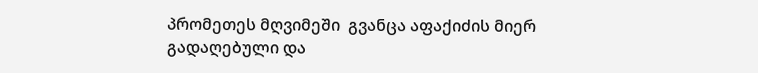პრომეთეს მღვიმეში  გვანცა აფაქიძის მიერ გადაღებული და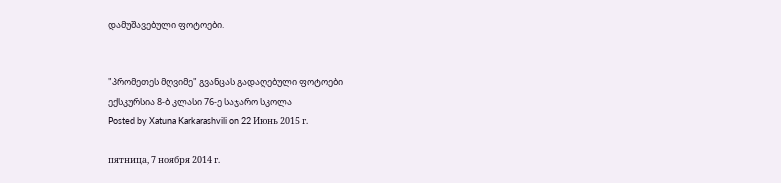დამუშავებული ფოტოები.


"პრომეთეს მღვიმე" გვანცას გადაღებული ფოტოები
ექსკურსია 8-ბ კლასი 76-ე საჯარო სკოლა
Posted by Xatuna Karkarashvili on 22 Июнь 2015 г.

пятница, 7 ноября 2014 г.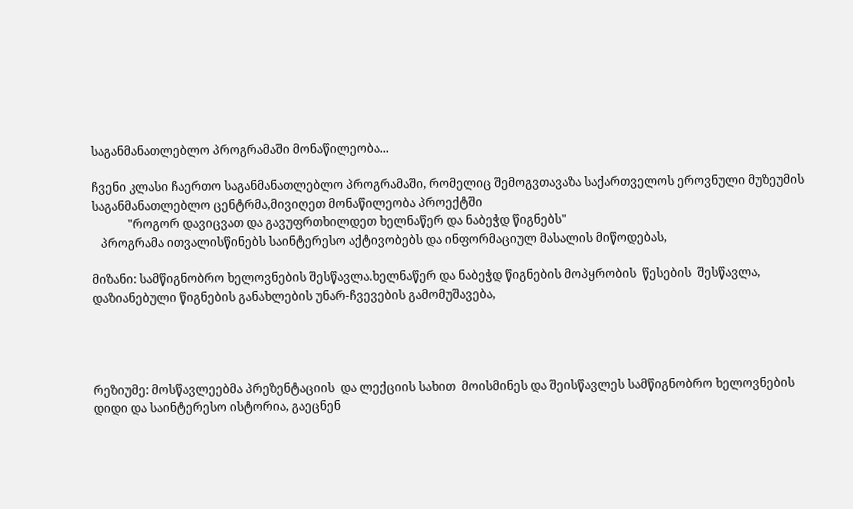საგანმანათლებლო პროგრამაში მონაწილეობა...

ჩვენი კლასი ჩაერთო საგანმანათლებლო პროგრამაში, რომელიც შემოგვთავაზა საქართველოს ეროვნული მუზეუმის  საგანმანათლებლო ცენტრმა,მივიღეთ მონაწილეობა პროექტში
            "როგორ დავიცვათ და გავუფრთხილდეთ ხელნაწერ და ნაბეჭდ წიგნებს"
   პროგრამა ითვალისწინებს საინტერესო აქტივობებს და ინფორმაციულ მასალის მიწოდებას,

მიზანი: სამწიგნობრო ხელოვნების შესწავლა.ხელნაწერ და ნაბეჭდ წიგნების მოპყრობის  წესების  შესწავლა, დაზიანებული წიგნების განახლების უნარ-ჩვევების გამომუშავება,




რეზიუმე: მოსწავლეებმა პრეზენტაციის  და ლექციის სახით  მოისმინეს და შეისწავლეს სამწიგნობრო ხელოვნების  დიდი და საინტერესო ისტორია, გაეცნენ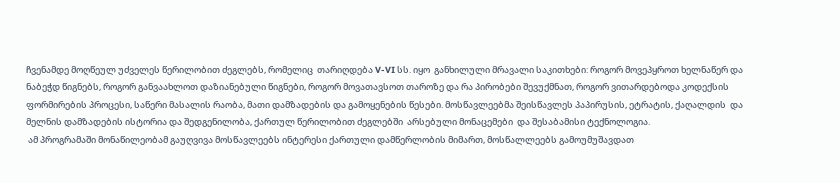ჩვენამდე მოღწეულ უძველეს წერილობით ძეგლებს, რომელიც  თარიღდება V-VI სს. იყო  განხილული მრავალი საკითხები: როგორ მოვეპყროთ ხელნაწერ და ნაბეჭდ წიგნებს, როგორ განვაახლოთ დაზიანებული წიგნები, როგორ მოვათავსოთ თაროზე და რა პირობები შევუქმნათ, როგორ ვითარდებოდა კოდექსის ფორმირების პროცესი, საწერი მასალის რაობა, მათი დამზადების და გამოყენების წესები. მოსწავლეებმა შეისწავლეს პაპირუსის, ეტრატის, ქაღალდის  და  მელნის დამზადების ისტორია და შედგენილობა, ქართულ წერილობით ძეგლებში  არსებული მონაცემები  და შესაბამისი ტექნოლოგია.
 ამ პროგრამაში მონაწილეობამ გაუღვივა მოსწავლეებს ინტერესი ქართული დამწერლობის მიმართ, მოსწალლეებს გამოუმუშავდათ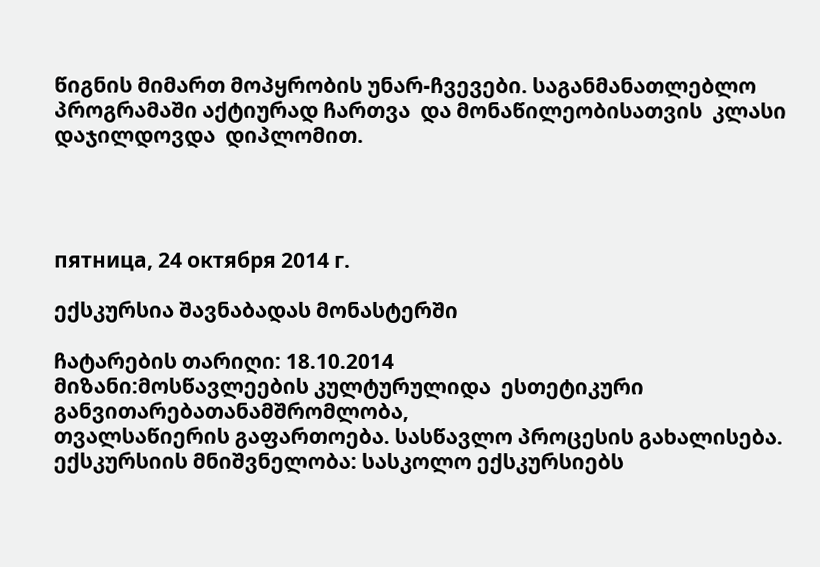წიგნის მიმართ მოპყრობის უნარ-ჩვევები. საგანმანათლებლო  პროგრამაში აქტიურად ჩართვა  და მონაწილეობისათვის  კლასი დაჯილდოვდა  დიპლომით.




пятница, 24 октября 2014 г.

ექსკურსია შავნაბადას მონასტერში

ჩატარების თარიღი: 18.10.2014
მიზანი:მოსწავლეების კულტურულიდა  ესთეტიკური განვითარებათანამშრომლობა,
თვალსაწიერის გაფართოება. სასწავლო პროცესის გახალისება.
ექსკურსიის მნიშვნელობა: სასკოლო ექსკურსიებს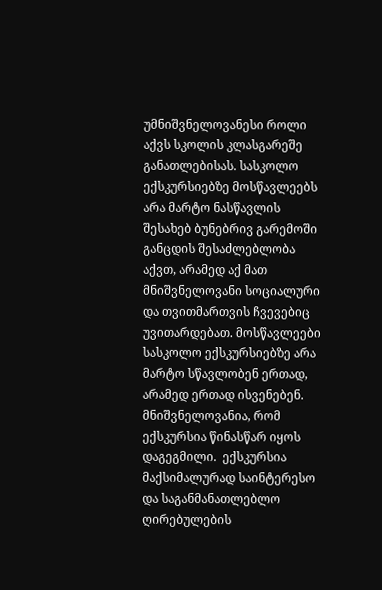უმნიშვნელოვანესი როლი აქვს სკოლის კლასგარეშე განათლებისას. სასკოლო ექსკურსიებზე მოსწავლეებს არა მარტო ნასწავლის შესახებ ბუნებრივ გარემოში განცდის შესაძლებლობა აქვთ, არამედ აქ მათ მნიშვნელოვანი სოციალური და თვითმართვის ჩვევებიც უვითარდებათ. მოსწავლეები სასკოლო ექსკურსიებზე არა მარტო სწავლობენ ერთად, არამედ ერთად ისვენებენ. მნიშვნელოვანია, რომ ექსკურსია წინასწარ იყოს დაგეგმილი.  ექსკურსია მაქსიმალურად საინტერესო და საგანმანათლებლო ღირებულების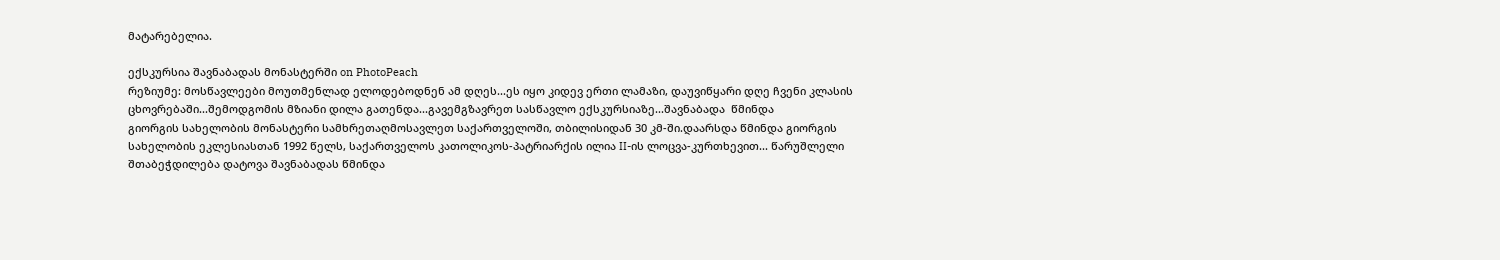მატარებელია.

ექსკურსია შავნაბადას მონასტერში on PhotoPeach
რეზიუმე: მოსწავლეები მოუთმენლად ელოდებოდნენ ამ დღეს...ეს იყო კიდევ ერთი ლამაზი, დაუვიწყარი დღე ჩვენი კლასის ცხოვრებაში...შემოდგომის მზიანი დილა გათენდა...გავემგზავრეთ სასწავლო ექსკურსიაზე...შავნაბადა  წმინდა
გიორგის სახელობის მონასტერი სამხრეთაღმოსავლეთ საქართველოში, თბილისიდან 30 კმ-ში.დაარსდა წმინდა გიორგის სახელობის ეკლესიასთან 1992 წელს, საქართველოს კათოლიკოს-პატრიარქის ილია II-ის ლოცვა-კურთხევით... წარუშლელი შთაბეჭდილება დატოვა შავნაბადას წმინდა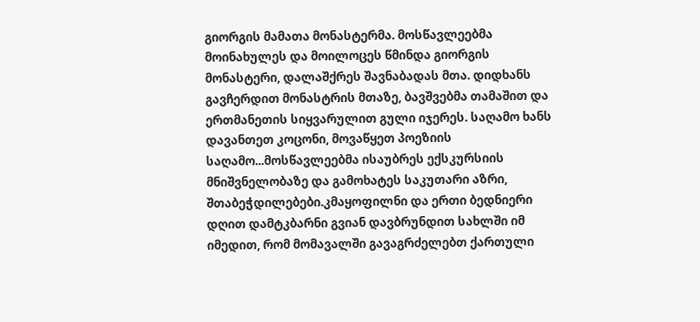გიორგის მამათა მონასტერმა. მოსწავლეებმა მოინახულეს და მოილოცეს წმინდა გიორგის მონასტერი, დალაშქრეს შავნაბადას მთა. დიდხანს გავჩერდით მონასტრის მთაზე, ბავშვებმა თამაშით და ერთმანეთის სიყვარულით გული იჯერეს. საღამო ხანს დავანთეთ კოცონი, მოვაწყეთ პოეზიის საღამო...მოსწავლეებმა ისაუბრეს ექსკურსიის მნიშვნელობაზე და გამოხატეს საკუთარი აზრი, შთაბეჭდილებები.კმაყოფილნი და ერთი ბედნიერი დღით დამტკბარნი გვიან დავბრუნდით სახლში იმ იმედით, რომ მომავალში გავაგრძელებთ ქართული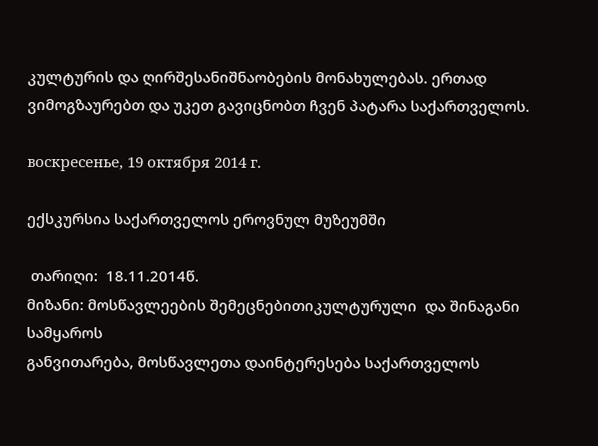კულტურის და ღირშესანიშნაობების მონახულებას. ერთად ვიმოგზაურებთ და უკეთ გავიცნობთ ჩვენ პატარა საქართველოს.

воскресенье, 19 октября 2014 г.

ექსკურსია საქართველოს ეროვნულ მუზეუმში

 თარიღი:  18.11.2014წ.
მიზანი: მოსწავლეების შემეცნებითიკულტურული  და შინაგანი  სამყაროს
განვითარება, მოსწავლეთა დაინტერესება საქართველოს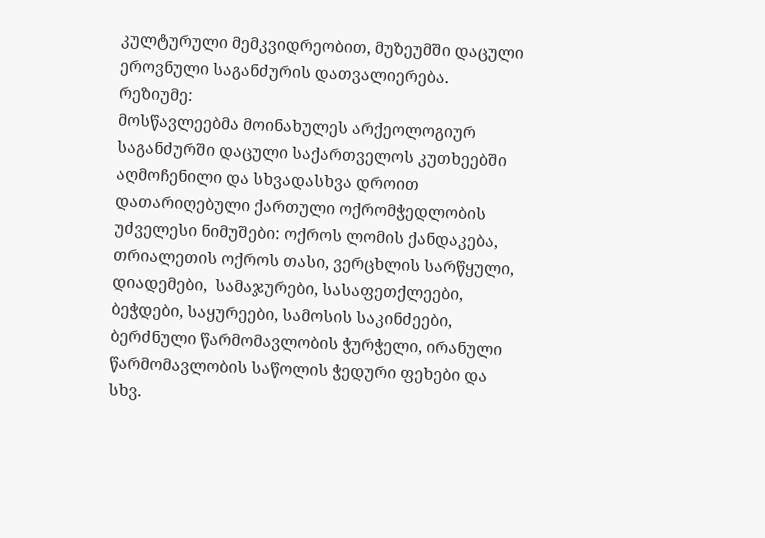კულტურული მემკვიდრეობით, მუზეუმში დაცული ეროვნული საგანძურის დათვალიერება.
რეზიუმე:
მოსწავლეებმა მოინახულეს არქეოლოგიურ საგანძურში დაცული საქართველოს კუთხეებში აღმოჩენილი და სხვადასხვა დროით დათარიღებული ქართული ოქრომჭედლობის უძველესი ნიმუშები: ოქროს ლომის ქანდაკება, თრიალეთის ოქროს თასი, ვერცხლის სარწყული, დიადემები,  სამაჯურები, სასაფეთქლეები, ბეჭდები, საყურეები, სამოსის საკინძეები, ბერძნული წარმომავლობის ჭურჭელი, ირანული წარმომავლობის საწოლის ჭედური ფეხები და სხვ.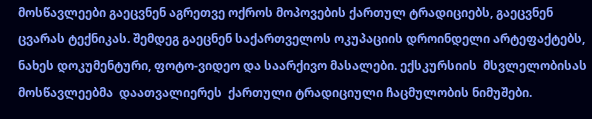მოსწავლეები გაეცვნენ აგრეთვე ოქროს მოპოვების ქართულ ტრადიციებს, გაეცვნენ ცვარას ტექნიკას. შემდეგ გაეცნენ საქართველოს ოკუპაციის დროინდელი არტეფაქტებს,  ნახეს დოკუმენტური, ფოტო-ვიდეო და საარქივო მასალები. ექსკურსიის  მსვლელობისას მოსწავლეებმა  დაათვალიერეს  ქართული ტრადიციული ჩაცმულობის ნიმუშები.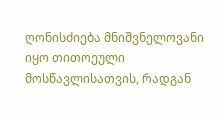ღონისძიება მნიშვნელოვანი იყო თითოეული მოსწავლისათვის, რადგან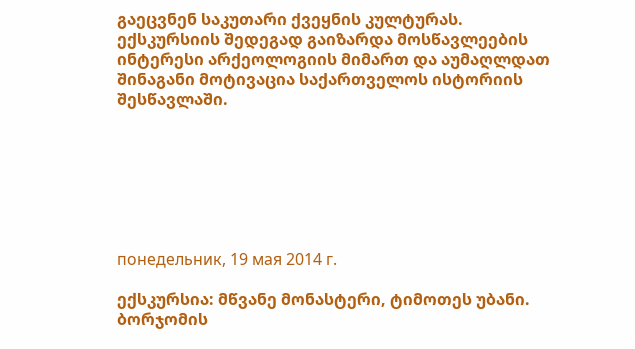გაეცვნენ საკუთარი ქვეყნის კულტურას. ექსკურსიის შედეგად გაიზარდა მოსწავლეების ინტერესი არქეოლოგიის მიმართ და აუმაღლდათ შინაგანი მოტივაცია საქართველოს ისტორიის შესწავლაში.







понедельник, 19 мая 2014 г.

ექსკურსია: მწვანე მონასტერი, ტიმოთეს უბანი. ბორჯომის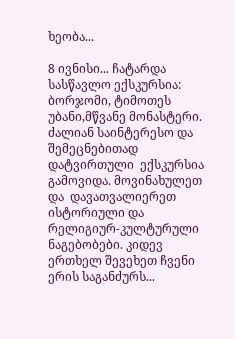ხეობა...

8 ივნისი... ჩატარდა სასწავლო ექსკურსია: ბორჯომი, ტიმოთეს უბანი,მწვანე მონასტერი. ძალიან საინტერესო და შემეცნებითად  დატვირთული  ექსკურსია  გამოვიდა. მოვინახულეთ  და  დავათვალიერეთ ისტორიული და რელიგიურ-კულტურული ნაგებობები. კიდევ ერთხელ შევეხეთ ჩვენი ერის საგანძურს...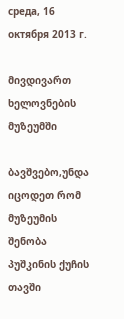среда, 16 октября 2013 г.

მივდივართ ხელოვნების მუზეუმში

ბავშვებო,უნდა იცოდეთ რომ
მუზეუმის შენობა პუშკინის ქუჩის თავში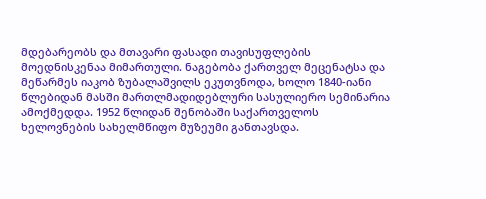მდებარეობს და მთავარი ფასადი თავისუფლების მოედნისკენაა მიმართული. ნაგებობა ქართველ მეცენატსა და მეწარმეს იაკობ ზუბალაშვილს ეკუთვნოდა, ხოლო 1840-იანი წლებიდან მასში მართლმადიდებლური სასულიერო სემინარია ამოქმედდა. 1952 წლიდან შენობაში საქართველოს ხელოვნების სახელმწიფო მუზეუმი განთავსდა.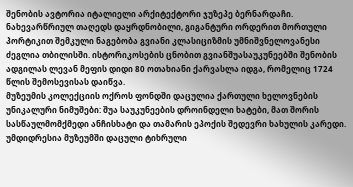შენობის ავტორია იტალიელი არქიტექტორი ჯუზეპე ბერნარდაჩი. ნახევარწრიულ თაღედს დაყრდნობილი, გიგანტური ორდერით მორთული პორტიკით შემკული ნაგებობა გვიანი კლასიციზმის უმნიშვნელოვანესი ძეგლია თბილისში. ისტორიკოსების ცნობით გვიანშუასაუკუნეებში შენობის ადგილას ლევან მეფის დიდი 80 ოთახიანი ქარვასლა იდგა, რომელიც 1724 წლის შემოსევისას დაიწვა.
მუზეუმის კოლექციის ოქროს ფონდში დაცულია ქართული ხელოვნების უნიკალური ნიმუშები: შუა საუკუნეების დროინდელი ხატები, მათ შორის სასწაულმომქმედი ანჩისხატი და თამარის ეპოქის შედევრი ხახულის კარედი. უმდიდრესია მუზეუმში დაცული ტიხრული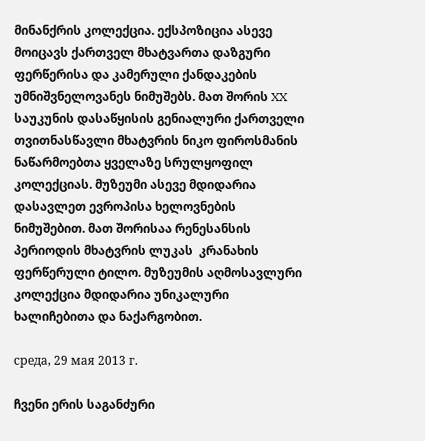მინანქრის კოლექცია. ექსპოზიცია ასევე მოიცავს ქართველ მხატვართა დაზგური ფერწერისა და კამერული ქანდაკების უმნიშვნელოვანეს ნიმუშებს. მათ შორის XX საუკუნის დასაწყისის გენიალური ქართველი თვითნასწავლი მხატვრის ნიკო ფიროსმანის ნაწარმოებთა ყველაზე სრულყოფილ კოლექციას. მუზეუმი ასევე მდიდარია დასავლეთ ევროპისა ხელოვნების ნიმუშებით. მათ შორისაა რენესანსის პერიოდის მხატვრის ლუკას  კრანახის ფერწერული ტილო. მუზეუმის აღმოსავლური კოლექცია მდიდარია უნიკალური ხალიჩებითა და ნაქარგობით.

среда, 29 мая 2013 г.

ჩვენი ერის საგანძური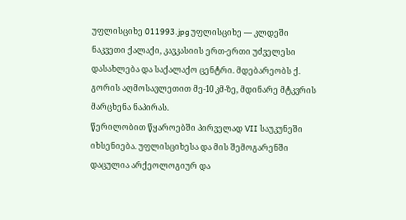უფლისციხე 011993.jpg უფლისციხე — კლდეში ნაკვეთი ქალაქი, კავკასიის ერთ-ერთი უძველესი დასახლება და საქალაქო ცენტრი. მდებარეობს ქ. გორის აღმოსავლეთით მე-10 კმ-ზე, მდინარე მტკვრის მარცხენა ნაპირას.
წერილობით წყაროებში პირველად VII საუკუნეში იხსენიება. უფლისციხესა და მის შემოგარენში დაცულია არქეოლოგიურ და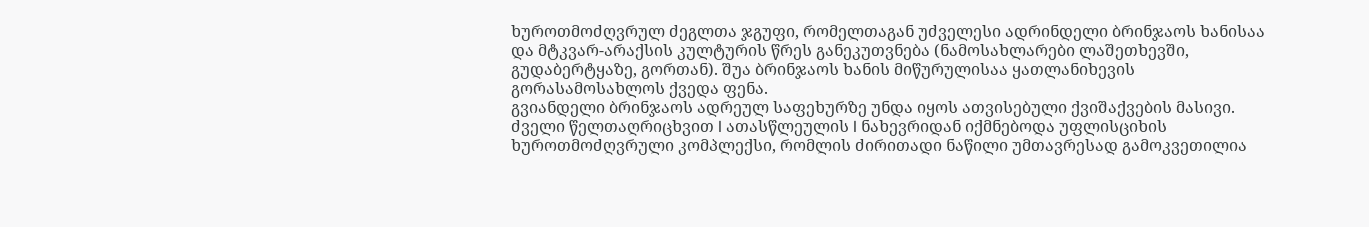ხუროთმოძღვრულ ძეგლთა ჯგუფი, რომელთაგან უძველესი ადრინდელი ბრინჯაოს ხანისაა და მტკვარ-არაქსის კულტურის წრეს განეკუთვნება (ნამოსახლარები ლაშეთხევში, გუდაბერტყაზე, გორთან). შუა ბრინჯაოს ხანის მიწურულისაა ყათლანიხევის გორასამოსახლოს ქვედა ფენა.
გვიანდელი ბრინჯაოს ადრეულ საფეხურზე უნდა იყოს ათვისებული ქვიშაქვების მასივი. ძველი წელთაღრიცხვით I ათასწლეულის I ნახევრიდან იქმნებოდა უფლისციხის ხუროთმოძღვრული კომპლექსი, რომლის ძირითადი ნაწილი უმთავრესად გამოკვეთილია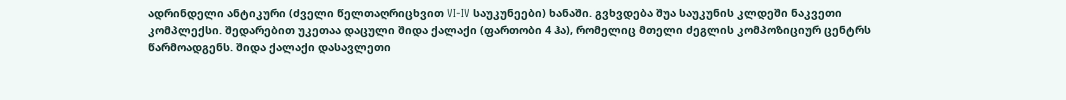ადრინდელი ანტიკური (ძველი წელთაღრიცხვით VI-IV საუკუნეები) ხანაში. გვხვდება შუა საუკუნის კლდეში ნაკვეთი კომპლექსი. შედარებით უკეთაა დაცული შიდა ქალაქი (ფართობი 4 ჰა), რომელიც მთელი ძეგლის კომპოზიციურ ცენტრს წარმოადგენს. შიდა ქალაქი დასავლეთი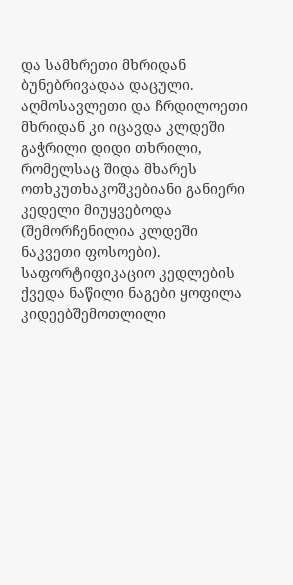და სამხრეთი მხრიდან ბუნებრივადაა დაცული. აღმოსავლეთი და ჩრდილოეთი მხრიდან კი იცავდა კლდეში გაჭრილი დიდი თხრილი, რომელსაც შიდა მხარეს ოთხკუთხაკოშკებიანი განიერი კედელი მიუყვებოდა (შემორჩენილია კლდეში ნაკვეთი ფოსოები).
საფორტიფიკაციო კედლების ქვედა ნაწილი ნაგები ყოფილა კიდეებშემოთლილი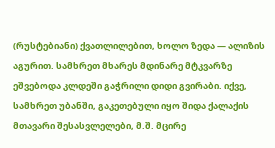(რუსტებიანი) ქვათლილებით, ხოლო ზედა — ალიზის აგურით. სამხრეთ მხარეს მდინარე მტკვარზე ეშვებოდა კლდეში გაჭრილი დიდი გვირაბი. იქვე, სამხრეთ უბანში, გაკეთებული იყო შიდა ქალაქის მთავარი შესასვლელები, მ.შ. მცირე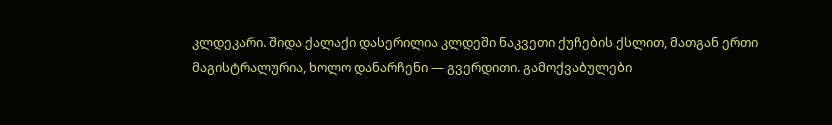კლდეკარი. შიდა ქალაქი დასერილია კლდეში ნაკვეთი ქუჩების ქსლით, მათგან ერთი მაგისტრალურია, ხოლო დანარჩენი — გვერდითი. გამოქვაბულები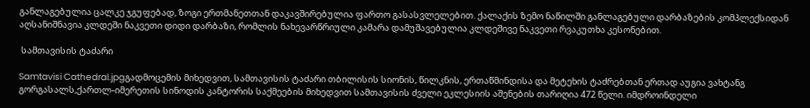განლაგებულია ცალკე ჯგუფებად, ზოგი ერთმანეთთან დაკავშირებულია ფართო გასასვლელებით. ქალაქის ზემო ნაწილში განლაგებული დარბაზების კომპლექსიდან აღსანიშნავია კლდეში ნაკვეთი დიდი დარბაზი, რომლის ნახევარწრიული კამარა დამუშავებულია კლდეშივე ნაკვეთი რვაკუთხა კესონებით.

 სამთავისის ტაძარი

Samtavisi Cathedral.jpgგადმოცემის მიხედვით, სამთავისის ტაძარი თბილისის სიონის, წილკნის, ერთაწმინდისა და მეტეხის ტაძრებთან ერთად აუგია ვახტანგ გორგასალს,ქართლ-იმერეთის სინოდის კანტორის საქმეების მიხედვით სამთავისის ძველი ეკლესიის აშენების თარიღია 472 წელი. იმდროინდელი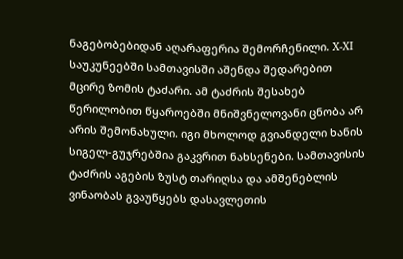ნაგებობებიდან აღარაფერია შემორჩენილი. X-XI საუკუნეებში სამთავისში აშენდა შედარებით მცირე ზომის ტაძარი. ამ ტაძრის შესახებ წერილობით წყაროებში მნიშვნელოვანი ცნობა არ არის შემონახული. იგი მხოლოდ გვიანდელი ხანის სიგელ-გუჯრებშია გაკვრით ნახსენები. სამთავისის ტაძრის აგების ზუსტ თარიღსა და ამშენებლის ვინაობას გვაუწყებს დასავლეთის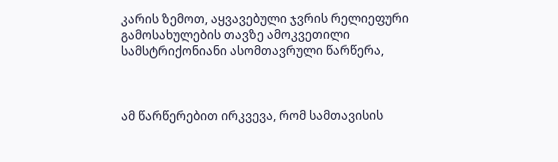კარის ზემოთ, აყვავებული ჯვრის რელიეფური გამოსახულების თავზე ამოკვეთილი სამსტრიქონიანი ასომთავრული წარწერა,



ამ წარწერებით ირკვევა, რომ სამთავისის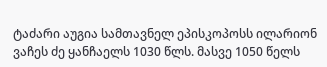ტაძარი აუგია სამთავნელ ეპისკოპოსს ილარიონ ვაჩეს ძე ყანჩაელს 1030 წლს. მასვე 1050 წელს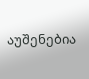აუშენებია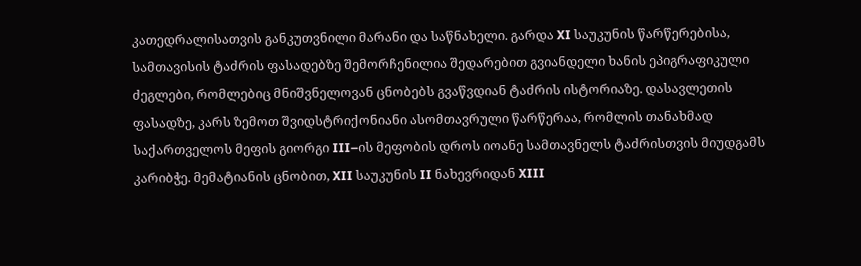კათედრალისათვის განკუთვნილი მარანი და საწნახელი. გარდა XI საუკუნის წარწერებისა, სამთავისის ტაძრის ფასადებზე შემორჩენილია შედარებით გვიანდელი ხანის ეპიგრაფიკული ძეგლები, რომლებიც მნიშვნელოვან ცნობებს გვაწვდიან ტაძრის ისტორიაზე. დასავლეთის ფასადზე, კარს ზემოთ შვიდსტრიქონიანი ასომთავრული წარწერაა, რომლის თანახმად საქართველოს მეფის გიორგი III–ის მეფობის დროს იოანე სამთავნელს ტაძრისთვის მიუდგამს კარიბჭე. მემატიანის ცნობით, XII საუკუნის II ნახევრიდან XIII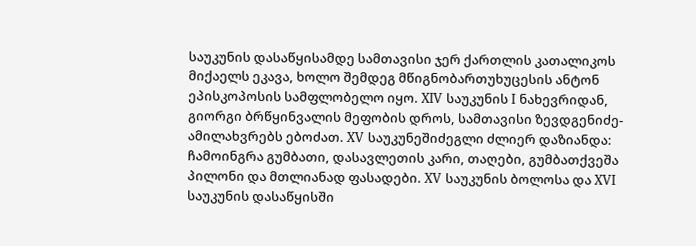საუკუნის დასაწყისამდე სამთავისი ჯერ ქართლის კათალიკოს მიქაელს ეკავა, ხოლო შემდეგ მწიგნობართუხუცესის ანტონ ეპისკოპოსის სამფლობელო იყო. XIV საუკუნის I ნახევრიდან, გიორგი ბრწყინვალის მეფობის დროს, სამთავისი ზევდგენიძე-ამილახვრებს ებოძათ. XV საუკუნეშიძეგლი ძლიერ დაზიანდა: ჩამოინგრა გუმბათი, დასავლეთის კარი, თაღები, გუმბათქვეშა პილონი და მთლიანად ფასადები. XV საუკუნის ბოლოსა და XVI საუკუნის დასაწყისში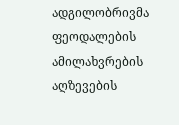ადგილობრივმა ფეოდალების ამილახვრების აღზევების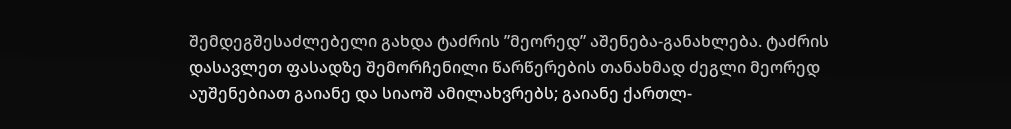შემდეგშესაძლებელი გახდა ტაძრის ”მეორედ” აშენება-განახლება. ტაძრის დასავლეთ ფასადზე შემორჩენილი წარწერების თანახმად ძეგლი მეორედ აუშენებიათ გაიანე და სიაოშ ამილახვრებს; გაიანე ქართლ-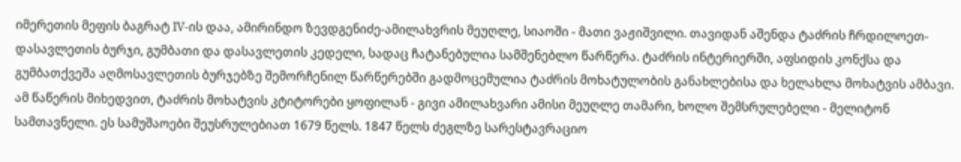იმერეთის მეფის ბაგრატ IV-ის დაა, ამირინდო ზევდგენიძე-ამილახვრის მეუღლე, სიაოში - მათი ვაჟიშვილი. თავიდან აშენდა ტაძრის ჩრდილოეთ-დასავლეთის ბურჯი, გუმბათი და დასავლეთის კედელი, სადაც ჩატანებულია სამშენებლო წარწერა. ტაძრის ინტერიერში, აფსიდის კონქსა და გუმბათქვეშა აღმოსავლეთის ბურჯებზე შემორჩენილ წარწერებში გადმოცემულია ტაძრის მოხატულობის განახლებისა და ხელახლა მოხატვის ამბავი. ამ წაწერის მიხედვით, ტაძრის მოხატვის კტიტორები ყოფილან - გივი ამილახვარი ამისი მეუღლე თამარი, ხოლო შემსრულებელი - მელიტონ სამთავნელი. ეს სამუშაოები შეუსრულებიათ 1679 წელს. 1847 წელს ძეგლზე სარესტავრაციო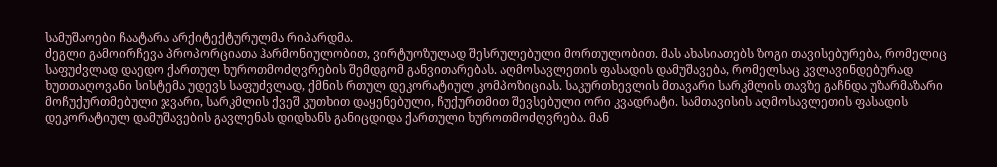სამუშაოები ჩაატარა არქიტექტურულმა რიპარდმა.
ძეგლი გამოირჩევა პროპორციათა ჰარმონიულობით, ვირტუოზულად შესრულებული მორთულობით. მას ახასიათებს ზოგი თავისებურება, რომელიც საფუძვლად დაედო ქართულ ხუროთმოძღვრების შემდგომ განვითარებას. აღმოსავლეთის ფასადის დამუშავება, რომელსაც კვლავინდებურად ხუთთაღოვანი სისტემა უდევს საფუძვლად, ქმნის რთულ დეკორატიულ კომპოზიციას. საკურთხევლის მთავარი სარკმლის თავზე გაჩნდა უზარმაზარი მოჩუქურთმებული ჯვარი, სარკმლის ქვეშ კუთხით დაყენებული, ჩუქურთმით შევსებული ორი კვადრატი. სამთავისის აღმოსავლეთის ფასადის დეკორატიულ დამუშავების გავლენას დიდხანს განიცდიდა ქართული ხუროთმოძღვრება. მან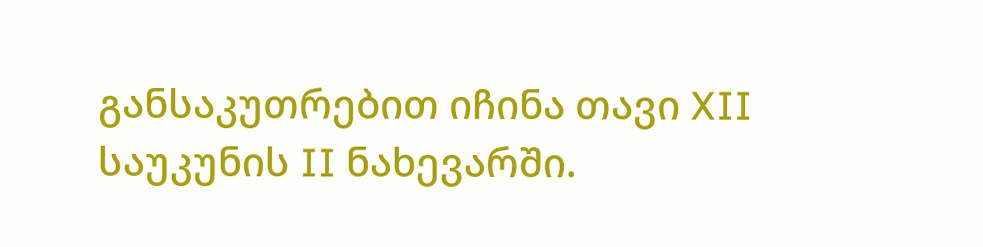განსაკუთრებით იჩინა თავი XII საუკუნის II ნახევარში.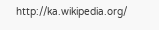http://ka.wikipedia.org/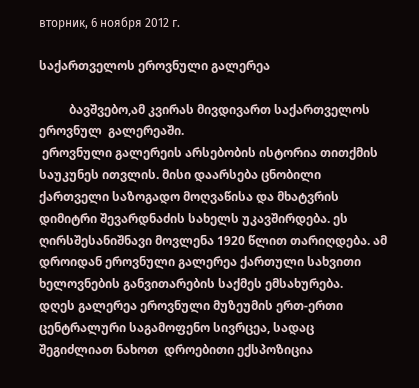вторник, 6 ноября 2012 г.

საქართველოს ეროვნული გალერეა

          ბავშვებო,ამ კვირას მივდივართ საქართველოს ეროვნულ  გალერეაში.
 ეროვნული გალერეის არსებობის ისტორია თითქმის საუკუნეს ითვლის. მისი დაარსება ცნობილი ქართველი საზოგადო მოღვაწისა და მხატვრის დიმიტრი შევარდნაძის სახელს უკავშირდება. ეს ღირსშესანიშნავი მოვლენა 1920 წლით თარიღდება. ამ დროიდან ეროვნული გალერეა ქართული სახვითი ხელოვნების განვითარების საქმეს ემსახურება.
დღეს გალერეა ეროვნული მუზეუმის ერთ-ერთი ცენტრალური საგამოფენო სივრცეა, სადაც შეგიძლიათ ნახოთ  დროებითი ექსპოზიცია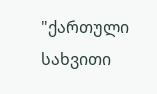"ქართული სახვითი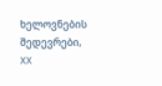ხელოვნების შედევრები, XX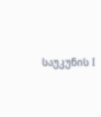საუკუნის I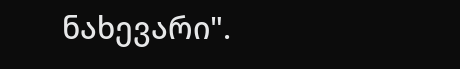ნახევარი".